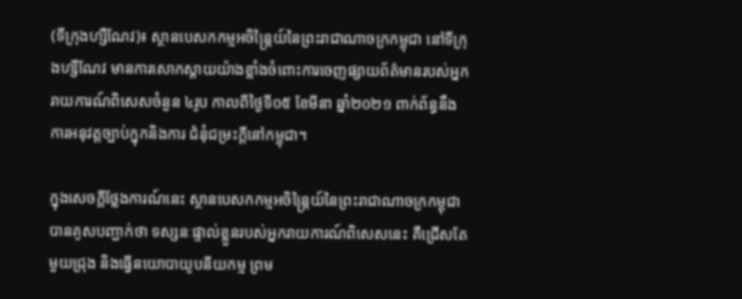(ទីក្រុងហ្សឺណែវ)៖ ស្ថានបេសកកម្មអចិន្ត្រៃយ៍នៃព្រះរាជាណាចក្រកម្ពុជា នៅទីក្រុងហ្សឺណែវ មានការសោកស្ដាយយ៉ាងខ្លាំងចំពោះការចេញផ្សាយព័ត៌មានរបស់អ្នករាយការណ៍ពិសេសចំនួន ៤រូប កាលពីថ្ងៃទី០៥ ខែមីនា ឆ្នាំ២០២១ ពាក់ព័ន្ធនឹងការអនុវត្តច្បាប់ក្នុកនិងការ ជំនុំជម្រះក្ដីនៅកម្ពុជា។

ក្នុងសេចក្តីថ្លែងការណ៍នេះ ស្ថានបេសកកម្មអចិន្ត្រៃយ៍នៃព្រះរាជាណាចក្រកម្ពុជា បានគូសបញ្ជាក់ថា ទស្សនៈផ្ទាល់ខ្លួនរបស់អ្នករាយការណ៍ពិសេសនេះ គឺជ្រើសតែមួយជ្រុង និងធ្វើនយោបាយូបនីយកម្ម ព្រម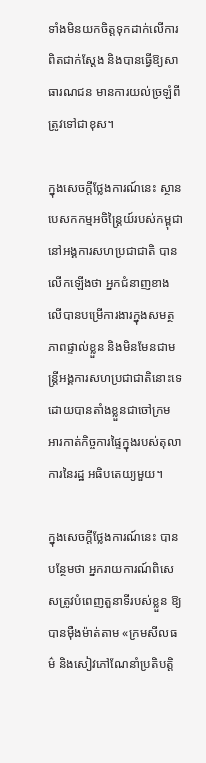ទាំងមិនយកចិត្តទុកដាក់លើការពិតជាក់ស្តែង និងបានធ្វើឱ្យសាធារណជន មានការយល់ច្រឡំពីត្រូវទៅជាខុស។

ក្នុងសេចក្តីថ្លែងការណ៍នេះ ស្ថានបេសកកម្មអចិន្ត្រៃយ៍របស់កម្ពុជានៅអង្គការសហប្រជាជាតិ បានលើកឡើងថា អ្នកជំនាញខាងលើបានបម្រើការងារក្នុងសមត្ថភាពផ្ទាល់ខ្លួន និងមិនមែនជាមន្ត្រីអង្គការសហប្រជាជាតិនោះទេ ដោយបានតាំងខ្លួនជាចៅក្រម អារកាត់កិច្ចការផ្ទៃក្នុងរបស់តុលាការនៃរដ្ឋ អធិបតេយ្យមួយ។

ក្នុងសេចក្តីថ្លែងការណ៍នេះ បានបន្ថែមថា អ្នករាយការណ៍ពិសេសត្រូវបំពេញតួនាទីរបស់ខ្លួន ឱ្យបានម៉ឺងម៉ាត់តាម «ក្រមសីលធម៌ និងសៀវភៅណែនាំប្រតិបត្តិ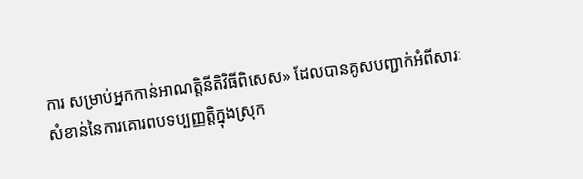ការ សម្រាប់អ្នកកាន់អាណត្តិនីតិវិធីពិសេស» ដែលបានគូសបញ្ជាក់អំពីសារៈសំខាន់នៃការគោរពបទប្បញ្ញត្តិក្នុងស្រុក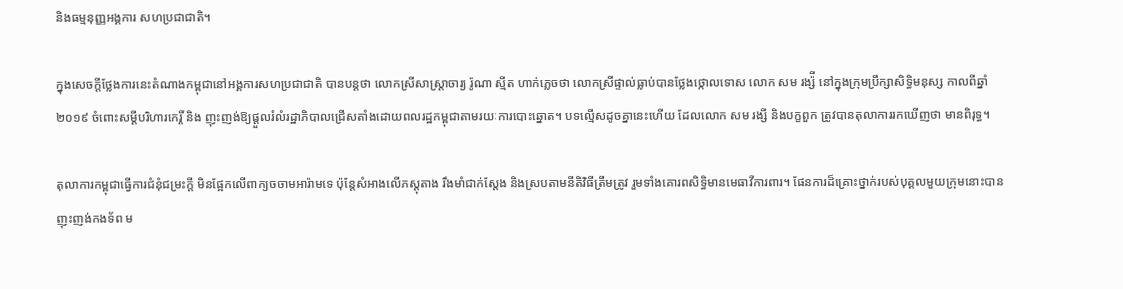និងធម្មនុញ្ញអង្គការ សហប្រជាជាតិ។

ក្នុងសេចក្តីថ្លែងការនេះតំណាងកម្ពុជានៅអង្គការសហប្រជាជាតិ បានបន្តថា លោកស្រីសាស្ត្រាចារ្យ រ៉ូណា ស្មីត ហាក់ភ្លេចថា លោកស្រីផ្ទាល់ធ្លាប់បានថ្លែងថ្កោលទោស លោក សម រង្ស៉ី នៅក្នុងក្រុមប្រឹក្សាសិទ្ធិមនុស្ស កាលពីឆ្នាំ២០១៩ ចំពោះសម្ដីបរិហារកេរ្តិ៍ និង ញុះញង់ឱ្យផ្ដួលរំលំរដ្ឋាភិបាលជ្រើសតាំងដោយពលរដ្ឋកម្ពុជាតាមរយៈការបោះឆ្នោត។ បទល្មើសដូចគ្នានេះហើយ ដែលលោក សម រង្សី និងបក្ខពួក ត្រូវបានតុលាការរកឃើញថា មានពិរុទ្ធ។

តុលាការកម្ពុជាធ្វើការជំនុំជម្រះក្ដី មិនផ្អែកលើពាក្យចចាមអារ៉ាមទេ ប៉ុន្តែសំអាងលើភស្តុតាង រឹងមាំជាក់ស្តែង និងស្របតាមនីតិវិធីត្រឹមត្រូវ រួមទាំងគោរពសិទ្ធិមានមេធាវីការពារ។ ផែនការដ៏គ្រោះថ្នាក់របស់បុគ្គលមួយក្រុមនោះបានញុះញង់កងទ័ព ម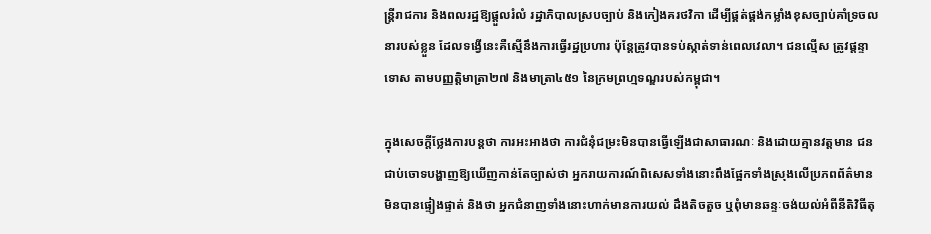ន្ត្រីរាជការ និងពលរដ្ឋឱ្យផ្ដួលរំលំ រដ្ឋាភិបាលស្របច្បាប់ និងកៀងគរថវិកា ដើម្បីផ្គត់ផ្គង់កម្លាំងខុសច្បាប់គាំទ្រចលនារបស់ខ្លួន ដែលទង្វើនេះគឺស្មើនឹងការធ្វើរដ្ឋប្រហារ ប៉ុន្តែត្រូវបានទប់ស្កាត់ទាន់ពេលវេលា។ ជនល្មើស ត្រូវផ្តន្ទាទោស តាមបញ្ញត្តិមាត្រា២៧ និងមាត្រា៤៥១ នៃក្រមព្រហ្មទណ្ឌរបស់កម្ពុជា។

ក្នុងសេចក្តីថ្លែងការបន្តថា ការអះអាងថា ការជំនុំជម្រះមិនបានធ្វើឡើងជាសាធារណៈ និងដោយគ្មានវត្តមាន ជនជាប់ចោទបង្ហាញឱ្យឃើញកាន់តែច្បាស់ថា អ្នករាយការណ៍ពិសេសទាំងនោះពឹងផ្អែកទាំងស្រុងលើប្រភពព័ត៌មានមិនបានផ្ទៀងផ្ទាត់ និងថា អ្នកជំនាញទាំងនោះហាក់មានការយល់ ដឹងតិចតួច ឬពុំមានឆន្ទៈចង់យល់អំពីនីតិវិធីតុ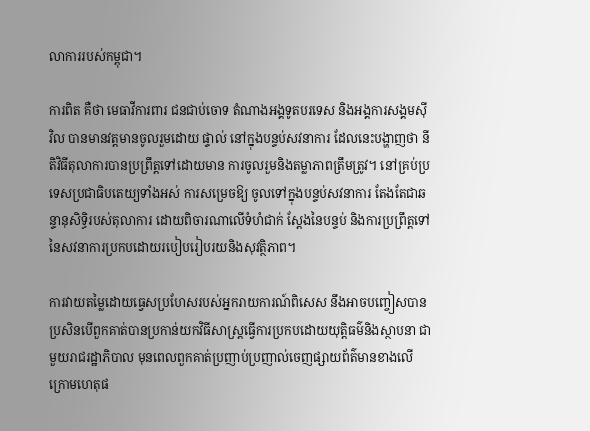លាការរបស់កម្ពុជា។

ការពិត គឺថា មេធាវីការពារ ជនជាប់ចោទ តំណាងអង្គទូតបរទេស និងអង្គការសង្គមស៊ីវិល បានមានវត្តមានចូលរួមដោយ ផ្ទាល់ នៅក្នុងបន្ទប់សវនាការ ដែលនេះបង្ហាញថា នីតិវិធីតុលាការបានប្រព្រឹត្តទៅដោយមាន ការចូលរួមនិងតម្លាភាពត្រឹមត្រូវ។ នៅគ្រប់ប្រទេសប្រជាធិបតេយ្យទាំងអស់ ការសម្រេចឱ្យ ចូលទៅក្នុងបន្ទប់សវនាការ តែងតែជាឆន្ទានុសិទ្ធិរបស់តុលាការ ដោយពិចារណាលើទំហំជាក់ ស្តែងនៃបន្ទប់ និងការប្រព្រឹត្តទៅនៃសវនាការប្រកបដោយរបៀបរៀបរយនិងសុវត្ថិភាព។

ការវាយតម្លៃដោយធ្វេសប្រហែសរបស់អ្នករាយការណ៍ពិសេស នឹងអាចបញ្ចៀសបាន ប្រសិនបើពួកគាត់បានប្រកាន់យកវិធីសាស្ត្រធ្វើការប្រកបដោយយុត្តិធម៌និងស្ថាបនា ជាមួយរាជរដ្ឋាភិបាល មុនពេលពួកគាត់ប្រញាប់ប្រញាល់ចេញផ្សាយព័ត៌មានខាងលើ ក្រោមហេតុផ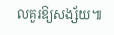លគួរឱ្យសង្ស័យ៕